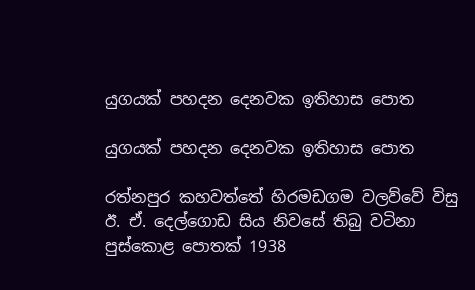යුගයක් පහදන දෙනවක ඉතිහාස පොත

යුගයක් පහදන දෙනවක ඉතිහාස පොත

රත්නපුර කහවත්තේ හිරමඩගම වලව්වේ විසු ඊ. ඒ. දෙල්ගොඩ සිය නිවසේ තිබු වටිනා පුස්කොළ පොතක් 1938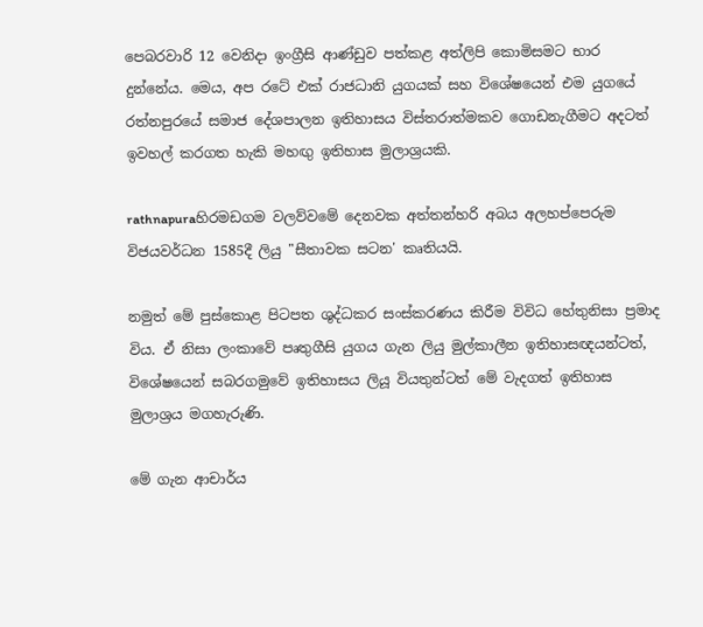පෙබරවාරි 12 වෙනිදා ඉංග්‍රීසි ආණ්ඩුව පත්කළ අත්ලිපි කොමිසමට භාර දුන්නේය. මෙය, අප රටේ එක් රාජධානි යුගයක් සහ විශේෂයෙන් එම යුගයේ රත්නපුරයේ සමාජ දේශපාලන ඉතිහාසය විස්තරාත්මකව ගොඩනැගීමට අදටත් ඉවහල් කරගත හැකි මහඟු ඉතිහාස මුලාශ්‍රයකි.

rathnapuraහිරමඩගම වලව්වමේ දෙනවක අත්තන්හරි අබය අලහප්පෙරුම විජයවර්ධන 1585දී ලියු "සීතාවක සටන' කෘතියයි.

නමුත් මේ පුස්කොළ පිටපත ශුද්ධකර සංස්කරණය කිරීම විවිධ හේතුනිසා ප්‍රමාද විය. ඒ නිසා ලංකාවේ පෘතුගීසි යුගය ගැන ලියු මුල්කාලීන ඉතිහාසඥයන්ටත්, විශේෂයෙන් සබරගමුවේ ඉතිහාසය ලියූ වියතුන්ටත් මේ වැදගත් ඉතිහාස මුලාශ්‍රය මගහැරුණි.

මේ ගැන ආචාර්ය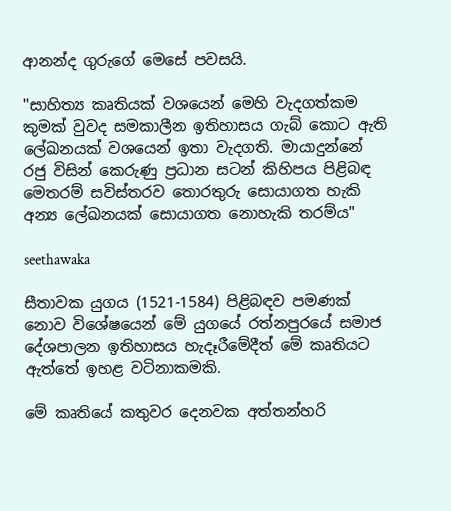ආනන්ද ගුරුගේ මෙසේ පවසයි.

''සාහිත්‍ය කෘතියක් වශයෙන් මෙහි වැදගත්කම කුමක් වුවද සමකාලීන ඉතිහාසය ගැබ් කොට ඇති ලේඛනයක් වශයෙන් ඉතා වැදගති. මායාදුන්නේ රජු විසින් කෙරුණු ප්‍රධාන සටන් කිහිපය පිළිබඳ මෙතරම් සවිස්තරව තොරතුරු සොයාගත හැකි අන්‍ය ලේඛනයක් සොයාගත නොහැකි තරම්ය"

seethawaka

සීතාවක යුගය (1521-1584) පිළිබඳව පමණක් නොව විශේෂයෙන් මේ යුගයේ රත්නපුරයේ සමාජ දේශපාලන ඉතිහාසය හැදෑරීමේදීත් මේ කෘතියට ඇත්තේ ඉහළ වටිනාකමකි.

මේ කෘතියේ කතුවර දෙනවක අත්තන්හරි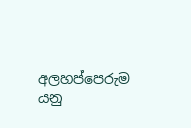අලහප්පෙරුම යනු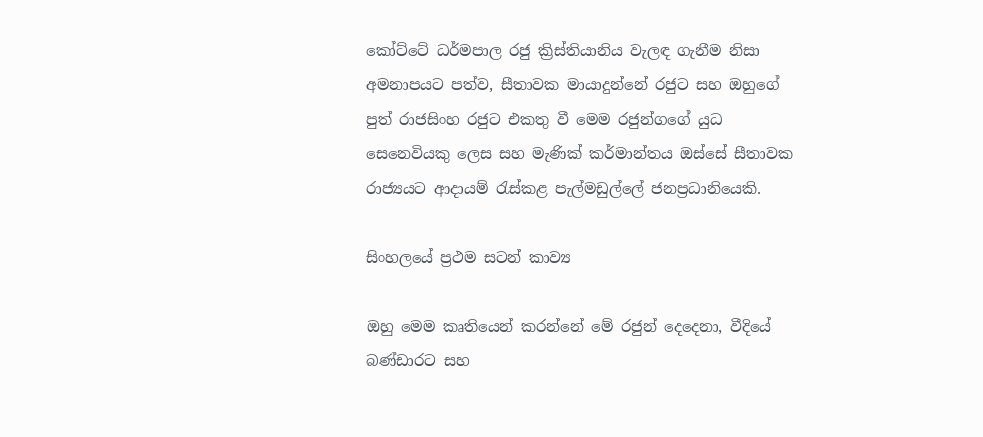කෝට්ටේ ධර්මපාල රජු ක්‍රිස්තියානිය වැලඳ ගැනීම නිසා අමනාපයට පත්ව, සීතාවක මායාදුන්නේ රජුට සහ ඔහුගේ පුත් රාජසිංහ රජුට එකතු වී මෙම රජුන්ගගේ යුධ සෙනෙවියකු ලෙස සහ මැණික් කර්මාන්තය ඔස්සේ සීතාවක රාජ්‍යයට ආදායම් රැස්කළ පැල්මඩුල්ලේ ජනප්‍රධානියෙකි.

සිංහලයේ ප්‍රථම සටන් කාව්‍ය

ඔහු මෙම කෘතියෙන් කරන්නේ මේ රජුන් දෙදෙනා, වීදියේ බණ්ඩාරට සහ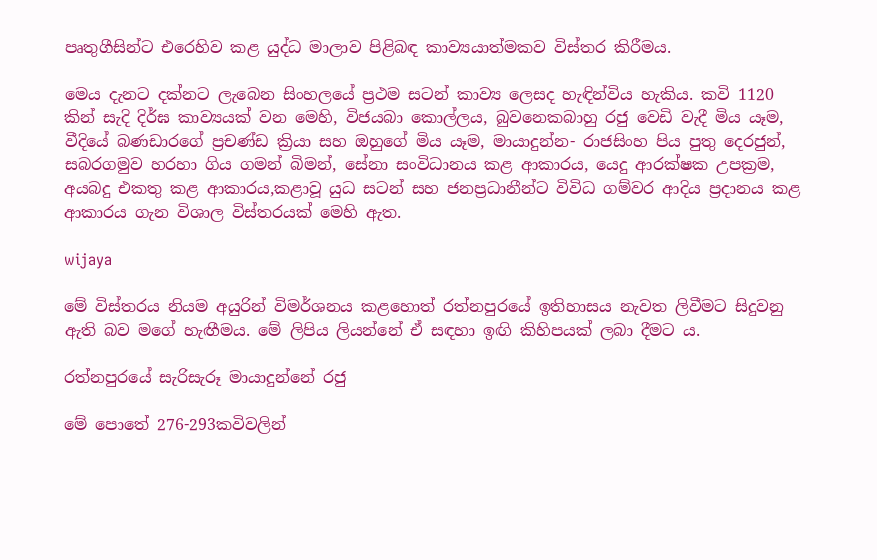පෘතුගීසින්ට එරෙහිව කළ යුද්ධ මාලාව පිළිබඳ කාව්‍යයාත්මකව විස්තර කිරීමය.

මෙය දැනට දක්නට ලැබෙන සිංහලයේ ප්‍රථම සටන් කාව්‍ය ලෙසද හැඳින්විය හැකිය. කවි 1120 කින් සැදි දිර්ඝ කාව්‍යයක් වන මෙහි, විජයබා කොල්ලය, බුවනෙකබාහු රජු වෙඩි වැදී මිය යෑම, වීදියේ බණඩාරගේ ප්‍රචණ්ඩ ක්‍රියා සහ ඔහුගේ මිය යෑම, මායාදුන්න- රාජසිංහ පිය පුතු දෙරජුන්, සබරගමුව හරහා ගිය ගමන් බිමන්, සේනා සංවිධානය කළ ආකාරය, යෙදු ආරක්ෂක උපක්‍රම, අයබදු එකතු කළ ආකාරය,කළාවූ යුධ සටන් සහ ජනප්‍රධානීන්ට විවිධ ගම්වර ආදිය ප්‍රදානය කළ ආකාරය ගැන විශාල විස්තරයක් මෙහි ඇත.

wijaya

මේ විස්තරය නියම අයුරින් විමර්ශනය කළහොත් රත්නපුරයේ ඉතිහාසය නැවත ලිවීමට සිදුවනු ඇති බව මගේ හැඟීමය. මේ ලිපිය ලියන්නේ ඒ සඳහා ඉඟි කිහිපයක් ලබා දීමට ය.

රත්නපුරයේ සැරිසැරූ මායාදුන්නේ රජු

මේ පොතේ 276-293කවිවලින්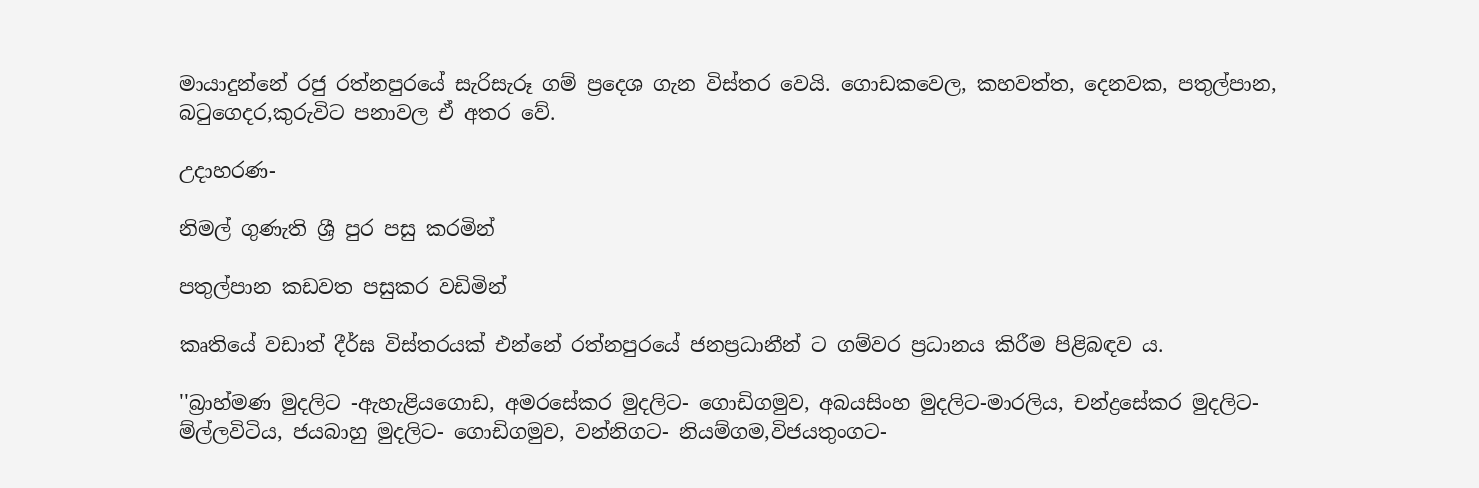මායාදුන්නේ රජු රත්නපුරයේ සැරිසැරූ ගම් ප්‍රදෙශ ගැන විස්තර වෙයි. ගොඩකවෙල, කහවත්ත, දෙනවක, පතුල්පාන, බටුගෙදර,කුරුවිට පනාවල ඒ අතර වේ.

උදාහරණ-

නිමල් ගුණැති ශ්‍රී පුර පසු කරමින්

පතුල්පාන කඩවත පසුකර වඩිමින්

කෘතියේ වඩාත් දීර්ඝ විස්තරයක් එන්නේ රත්නපුරයේ ජනප්‍රධානීන් ට ගම්වර ප්‍රධානය කිරීම පිළිබඳව ය.

''බ්‍රාහ්මණ මුදලිට -ඇහැළියගොඩ, අමරසේකර මුදලිට- ගොඩිගමුව, අබයසිංහ මුදලිට-මාරලිය, චන්ද්‍රසේකර මුදලිට-ම්ල්ලවිටිය, ජයබාහු මුදලිට- ගොඩිගමුව, වන්නිගට- නියම්ගම,විජයතුංගට-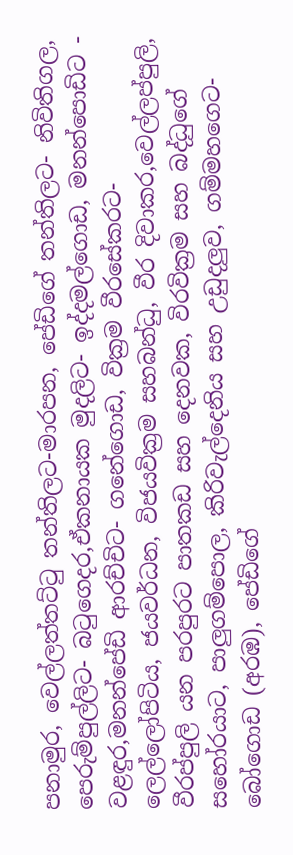පනාමුර, වෙල්ලත්තට්ටු තන්තිලට-මාරපන, පේඩිගේ තන්තිලට- නිවිතිගල, පෙරුම්පුල්ලිට- බටුගෙදර,ඒකනායක මුදලිට- ඉද්දමල්ගොඩ, මනන්පොඩිට - වළඳුර,මනන්පේඩි ආරච්චිට- ගනේගොඩ, වික්‍රම වීරසේකරට- ලෙල්ලෝපිටිය, ජයවර්ධන, විජයවික්‍රම සහබන්ධු, වීර දිවාකර,වෙල්ලප්පුලි, වීරප්පුලි යන පරපුරට පාතකඩ සහ දෙනවක, විරවික්‍රම සහ බද්ධුගේ සහෝරයාට, පාලුගම්පොල, කිරිවැල්දෙනිය සහ උඩුදලුව, ගම්මහගෙට- බෝගොඩ (අරඹ), පේඩිගේ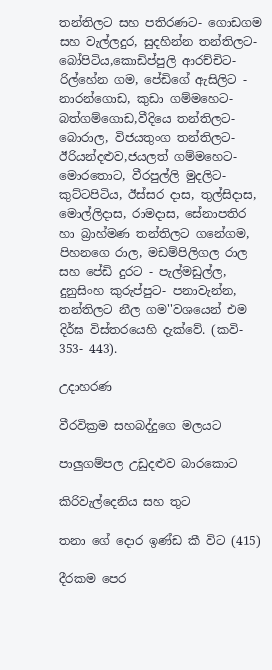තන්තිලට සහ පතිරණට- ගොඩගම සහ වැල්ලදුර, සුදහින්න තන්තිලට- බෝපිටිය,කොඩිප්පුලි ආරච්චිට- රිල්හේන ගම, පේඩිගේ ඇසිලිට - නාරන්ගොඩ, කුඩා ගම්මහෙට- බත්ගම්ගොඩ,වීදියෙ තන්තිලට- බොරාල, විජයතුංග තන්තිලට- ඊරියන්දළුව,ජයලත් ගම්මහෙට- මොරතොට, වීරපුල්ලි මුදලිට- කුට්ටපිටිය, ඊස්සර දාස, තුල්සිදාස, මොල්ලිදාස, රාමදාස, සේනාපතිර හා බ්‍රාහ්මණ තන්තිලට ගනේගම, පිහනගෙ රාල, මඩම්පිලිගල රාල සහ පේඩි දුරට - පැල්මඩුල්ල, දුනුසිංහ කුරුප්පුට- පනාවැන්න, තන්තිලට නීල ගම''වශයෙන් එම දිර්ඝ විස්තරයෙහි දැක්වේ. (කවි- 353- 443).

උදාහරණ

වීරවික්‍රම සහබද්දුගෙ මලයට

පාලුගම්පල උඩුදළුව බාරකොට

කිරිවැල්දෙනිය සහ තුට

තනා ගේ දොර ඉණ්ඩ කී විට (415)

දීරකම පෙර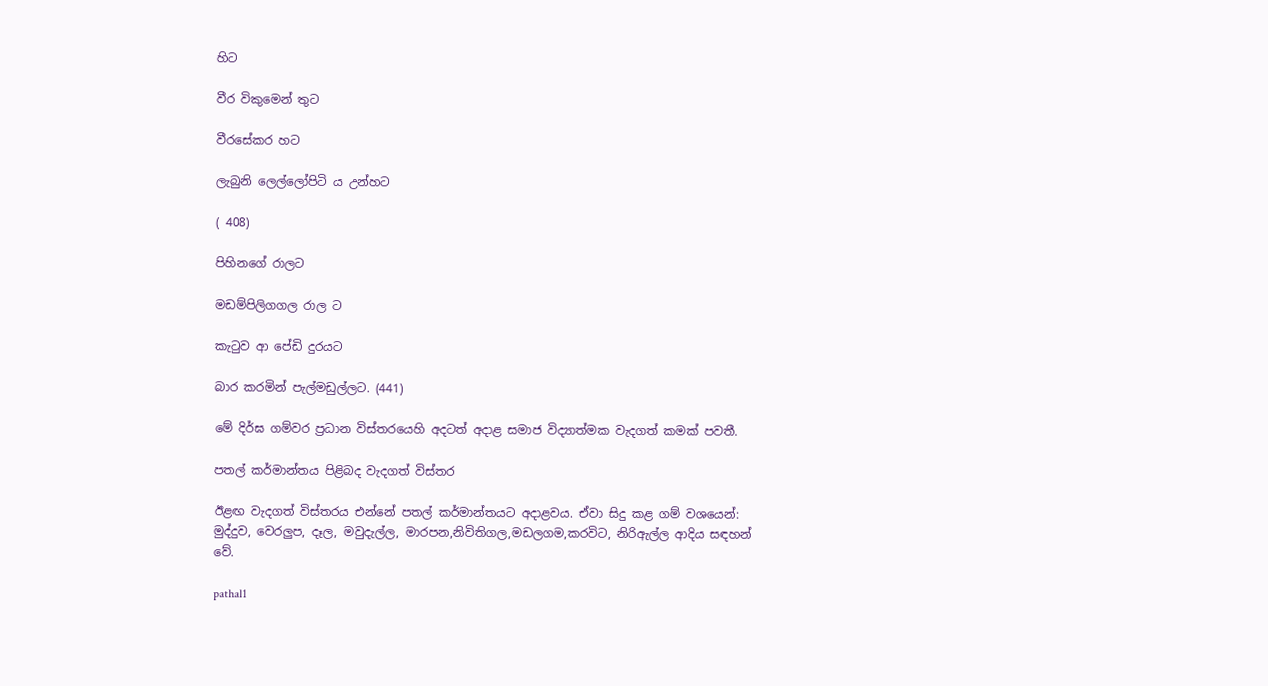හිට

වීර විකුමෙන් තුට

වීරසේකර හට

ලැබුනි ලෙල්ලෝපිටි ය උන්හට

( 408)

පිහිනගේ රාලට

මඩම්පිලිගගල රාල ට

කැටුව ආ පේඩි දුරයට

බාර කරමින් පැල්මඩුල්ලට. (441)

මේ දිර්ඝ ගම්වර ප්‍රධාන විස්තරයෙහි අදටත් අදාළ සමාජ විද්‍යාත්මක වැදගත් කමක් පවතී.

පතල් කර්මාන්තය පිළිබද වැදගත් විස්තර

ඊළඟ වැදගත් විස්තරය එන්නේ පතල් කර්මාන්තයට අදාළවය. ඒවා සිදු කළ ගම් වශයෙන්: මුද්දුව, වෙරලුප, දෑල, මවුදැල්ල, මාරපන,නිවිතිගල,මඩලගම,කරවිට, නිරිඇල්ල ආදිය සඳහන් වේ.

pathal1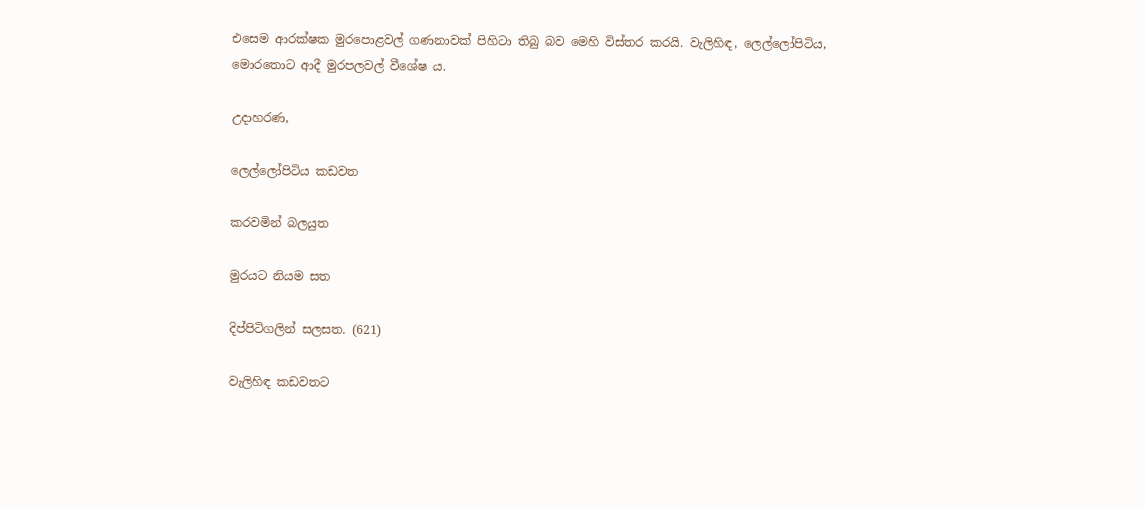එසෙම ආරක්ෂක මුරපොළවල් ගණනාවක් පිහිටා තිබු බව මෙහි විස්තර කරයි. වැලිහිඳ, ලෙල්ලෝපිටිය, මොරතොට ආදී මුරපලවල් වීශේෂ ය.

උදාහරණ,

ලෙල්ලෝපිටිය කඩවත

කරවමින් බලයුත

මුරයට නියම සත

දිප්පිටිගලින් සලසත. (621)

වැලිහිඳ කඩවතට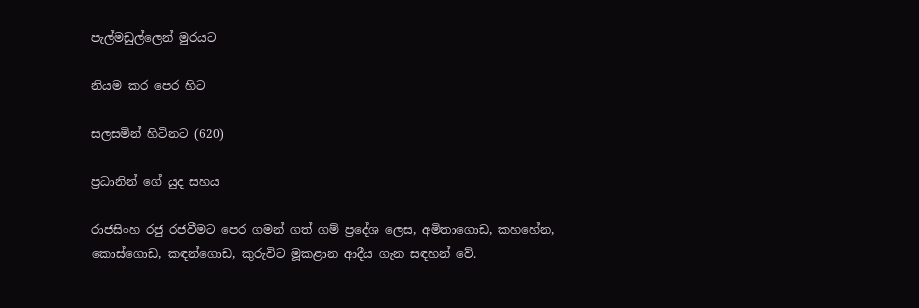පැල්මඩුල්ලෙන් මුරයට

නියම කර පෙර හිට

සලසමින් හිටිනට (620)

ප්‍රධානින් ගේ යුද සහය

රාජසිංහ රජු රජවීමට පෙර ගමන් ගත් ගම් ප්‍රදේශ ලෙස, අමිතාගොඩ, කහහේන, කොස්ගොඩ, කඳන්ගොඩ, කුරුවිට මූකළාන ආදීය ගැන සඳහන් වේ.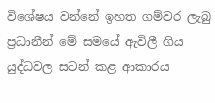විශේෂය වන්නේ ඉහත ගම්වර ලැබු ප්‍රධානීන් මේ සමයේ ඇවිලී ගිය යුද්ධවල සටන් කළ ආකාරය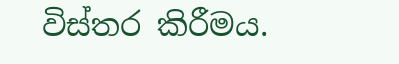විස්තර කිරීමය.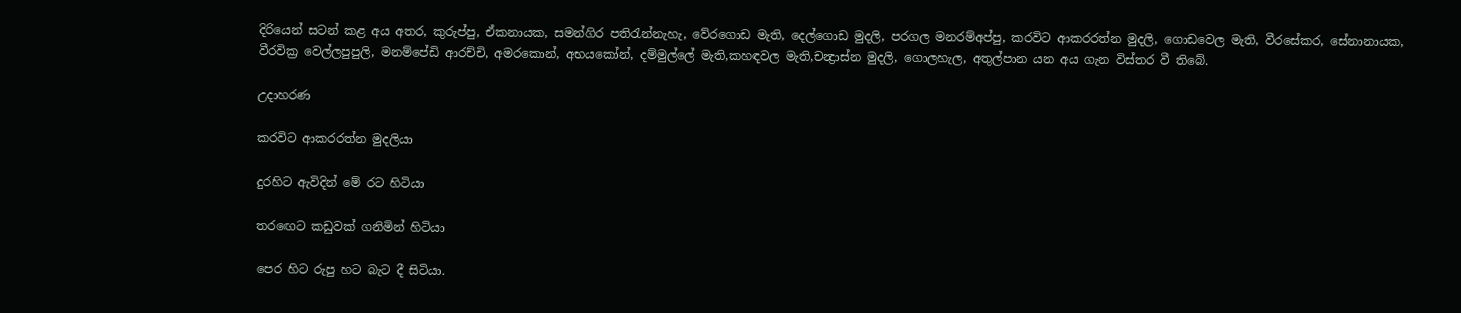දිරියෙන් සටන් කළ අය අතර, කුරුප්පු, ඒකනායක, සමන්ගිර පතිරැන්නැහැ, වේරගොඩ මැති, දෙල්ගොඩ මුදලි, පරගල මනරම්අප්පු, කරවිට ආකරරත්න මුදලි, ගොඩවෙල මැති, වීරසේකර, සේනානායක, වීරවික්‍ර වෙල්ලපුපුලි, මනම්පේඩි ආරච්චි, අමරකොන්, අභයකෝන්, දම්මුල්ලේ මැති,කහඳවල මැති,චන්‍ද්‍රාස්න මුදලි, ගොලහැල, අතුල්පාන යන අය ගැන විස්තර වී තිබේ.

උදාහරණ

කරවිට ආකරරත්න මුදලියා

දුරහිට ඇවිදින් මේ රට හිටියා

තරඟෙට කඩුවක් ගනිමින් හිටියා

පෙර හිට රුපු හට බැට දී සිටියා.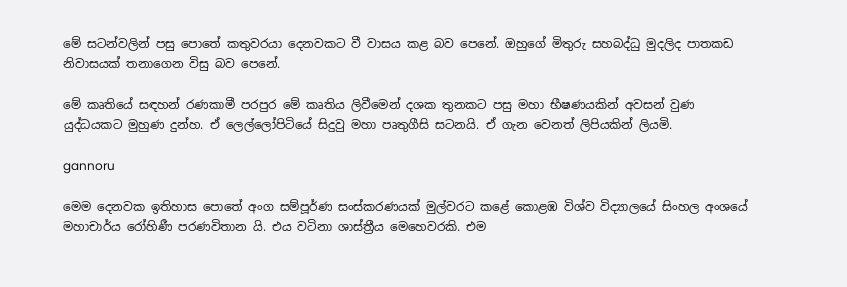මේ සටන්වලින් පසු පොතේ කතුවරයා දෙනවකට වී වාසය කළ බව පෙනේ. ඔහුගේ මිතුරු සහබද්ධු මුදලිද පාතකඩ නිවාසයක් තනාගෙන විසු බව පෙනේ.

මේ කෘතියේ සඳහන් රණකාමී පරපුර මේ කෘතිය ලිවීමෙන් දශක තුනකට පසු මහා භීෂණයකින් අවසන් වුණ යුද්ධයකට මුහුණ දුන්හ. ඒ ලෙල්ලෝපිටියේ සිදුවු මහා පෘතුගීසි සටනයි. ඒ ගැන වෙනත් ලිපියකින් ලියමි.

gannoru

මෙම දෙනවක ඉතිහාස පොතේ අංග සම්පූර්ණ සංස්කරණයක් මුල්වරට කළේ කොළඹ විශ්ව විද්‍යාලයේ සිංහල අංශයේ මහාචාර්ය රෝහිණී පරණවිතාන යි. එය වටිනා ශාස්ත්‍රීය මෙහෙවරකි. එම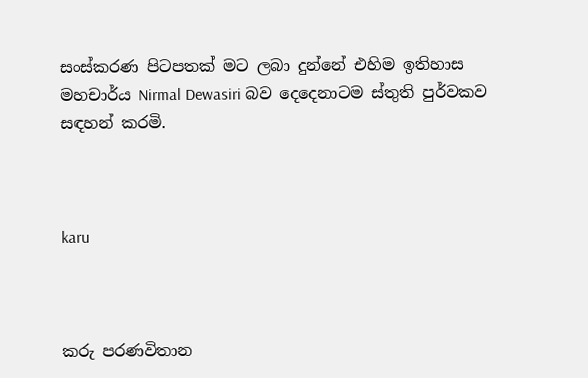සංස්කරණ පිටපතක් මට ලබා දුන්නේ එහිම ඉතිහාස මහචාර්ය Nirmal Dewasiri බව දෙදෙනාටම ස්තුති පුර්වකව සඳහන් කරමි.



karu



කරු පරණවිතාන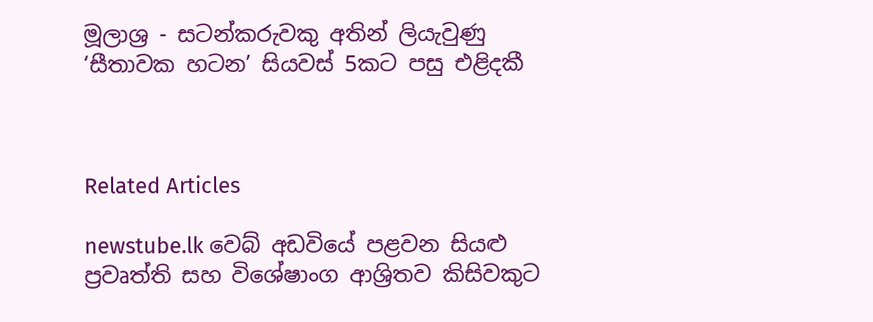මූලාශ්‍ර - සටන්කරුවකු අතින් ලියැවුණු ‘සීතාවක හටන’ සියවස් 5කට පසු එළිදකී



Related Articles

newstube.lk වෙබ් අඩවියේ පළවන සියළු ප්‍රවෘත්ති සහ විශේෂාංග ආශ්‍රිතව කිසිවකුට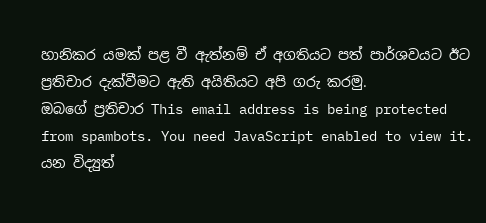හානිකර යමක් පළ වී ඇත්නම් ඒ අගතියට පත් පාර්ශවයට ඊට ප්‍රතිචාර දැක්වීමට ඇති අයිතියට අපි ගරු කරමු.
ඔබගේ ප්‍රතිචාර This email address is being protected from spambots. You need JavaScript enabled to view it. යන විද්‍යුත්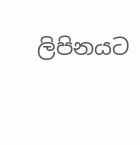ලිපිනයට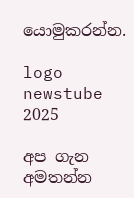යොමුකරන්න.

logo newstube 2025

අප ගැන අමතන්න